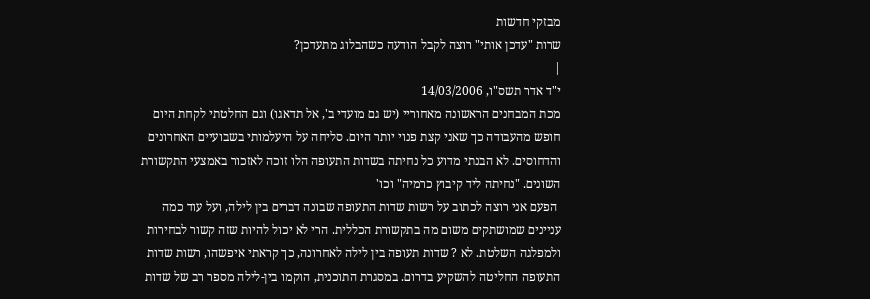מבזקי חדשות
שרות "עדכן אותי" רוצה לקבל הודעה כשהבלוג מתעדכן?
|
י"ד אדר תשס"ו, 14/03/2006
מכת המבחנים הראשונה מאחוריי (יש גם מועדי ב', אל תדאגו) וגם החלטתי לקחת היום חופש מהעבודה כך שאני קצת פנוי יותר היום. סליחה על היעלמותי בשבועיים האחרונים והדחוסים. לא הבנתי מדוע כל נחיתה בשדות התעופה הלו זוכה לאזכור באמצעי התקשורת השונים. "נחיתה ליד קיבוץ כרמיה" וכו'
 הפעם אני רוצה לכתוב על רשות שדות התעופה שבונה דברים בין לילה, ועל עוד כמה עניינים שמושתקים משום מה בתקשורת הכללית. הרי לא יכול להיות שזה קשור לבחירות ולמפלגה השלטת. לא ? שדות תעופה בין לילה לאחרונה, כך קראתי איפשהו, רשות שדות התעופה החליטה להשקיע בדרום. במסגרת התוכנית, הוקמו בין-לילה מספר רב של שדות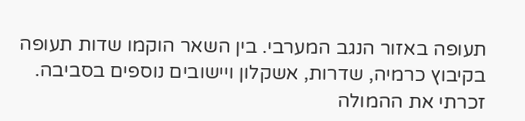תעופה באזור הנגב המערבי. בין השאר הוקמו שדות תעופה בקיבוץ כרמיה, שדרות, אשקלון ויישובים נוספים בסביבה. זכרתי את ההמולה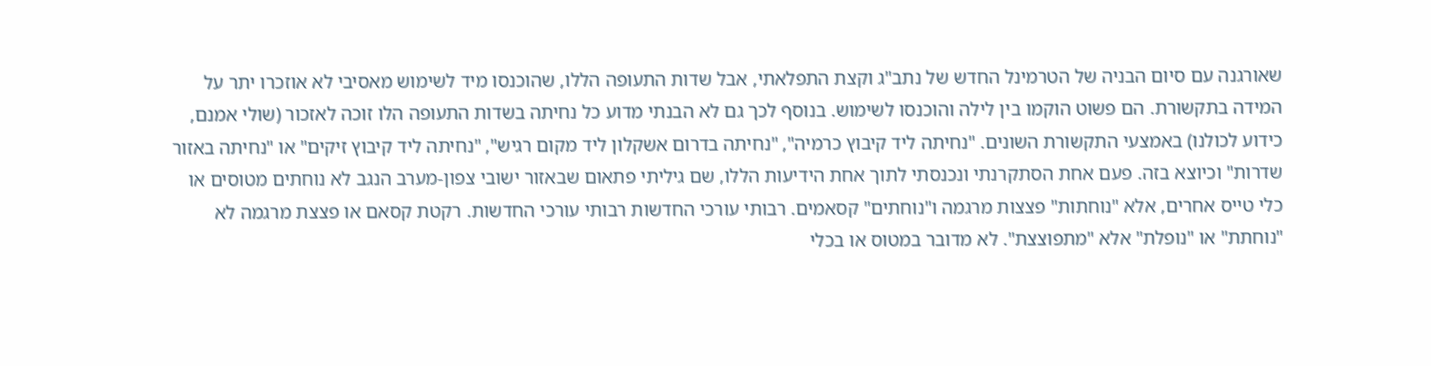שאורגנה עם סיום הבניה של הטרמינל החדש של נתב"ג וקצת התפלאתי, אבל שדות התעופה הללו, שהוכנסו מיד לשימוש מאסיבי לא אוזכרו יתר על המידה בתקשורת. הם פשוט הוקמו בין לילה והוכנסו לשימוש. בנוסף לכך גם לא הבנתי מדוע כל נחיתה בשדות התעופה הלו זוכה לאזכור (שולי אמנם, כידוע לכולנו) באמצעי התקשורת השונים. "נחיתה ליד קיבוץ כרמיה", "נחיתה בדרום אשקלון ליד מקום רגיש", "נחיתה ליד קיבוץ זיקים" או "נחיתה באזור שדרות" וכיוצא בזה. פעם אחת הסתקרנתי ונכנסתי לתוך אחת הידיעות הללו, שם גיליתי פתאום שבאזור ישובי צפון-מערב הנגב לא נוחתים מטוסים או כלי טייס אחרים, אלא "נוחתות" פצצות מרגמה ו"נוחתים" קסאמים. רבותי עורכי החדשות רבותי עורכי החדשות. רקטת קסאם או פצצת מרגמה לא "נוחתת" או "נופלת" אלא "מתפוצצת". לא מדובר במטוס או בכלי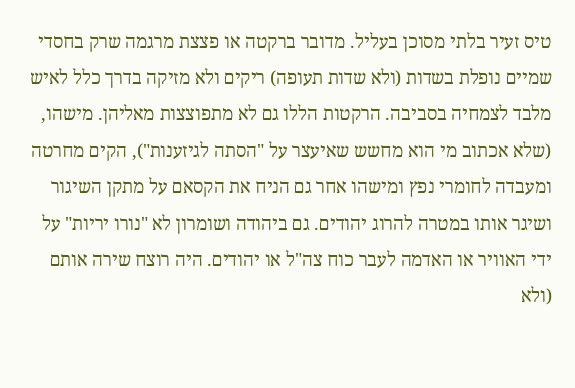טיס זעיר בלתי מסוכן בעליל. מדובר ברקטה או פצצת מרגמה שרק בחסדי שמיים נופלת בשדות (ולא שדות תעופה) ריקים ולא מזיקה בדרך כלל לאיש מלבד לצמחיה בסביבה. הרקטות הללו גם לא מתפוצצות מאליהן. מישהו, (שלא אכתוב מי הוא מחשש שאיעצר על "הסתה לגיזענות"), הקים מחרטה ומעבדה לחומרי נפץ ומישהו אחר גם הניח את הקסאם על מתקן השיגור ושיגר אותו במטרה להרוג יהודים. גם ביהודה ושומרון לא "נורו יריות" על ידי האוויר או האדמה לעבר כוח צה"ל או יהודים. היה רוצח שירה אותם (ולא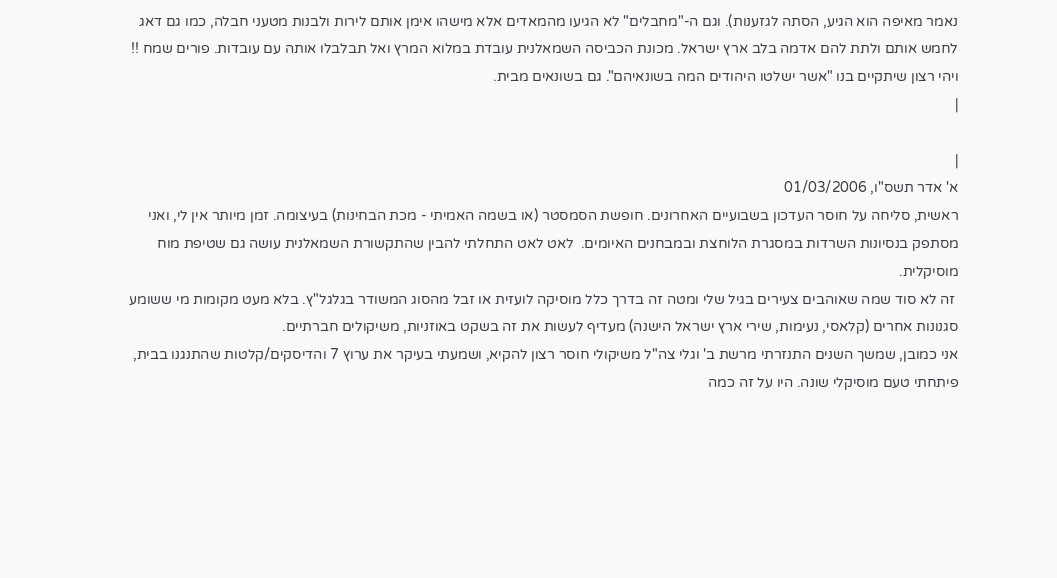נאמר מאיפה הוא הגיע, הסתה לגזענות). וגם ה-"מחבלים" לא הגיעו מהמאדים אלא מישהו אימן אותם לירות ולבנות מטעני חבלה, כמו גם דאג לחמש אותם ולתת להם אדמה בלב ארץ ישראל. מכונת הכביסה השמאלנית עובדת במלוא המרץ ואל תבלבלו אותה עם עובדות. פורים שמח !!
ויהי רצון שיתקיים בנו "אשר ישלטו היהודים המה בשונאיהם". גם בשונאים מבית.
|

|
א' אדר תשס"ו, 01/03/2006
ראשית, סליחה על חוסר העדכון בשבועיים האחרונים. חופשת הסמסטר (או בשמה האמיתי - מכת הבחינות) בעיצומה. זמן מיותר אין לי, ואני מסתפק בנסיונות השרדות במסגרת הלוחצת ובמבחנים האיומים.  לאט לאט התחלתי להבין שהתקשורת השמאלנית עושה גם שטיפת מוח מוסיקלית.
 זה לא סוד שמה שאוהבים צעירים בגיל שלי ומטה זה בדרך כלל מוסיקה לועזית או זבל מהסוג המשודר בגלגל"ץ. בלא מעט מקומות מי ששומע סגנונות אחרים (קלאסי, נעימות, שירי ארץ ישראל הישנה) מעדיף לעשות את זה בשקט באוזניות, משיקולים חברתיים.
אני כמובן, שמשך השנים התנזרתי מרשת ב' וגלי צה"ל משיקולי חוסר רצון להקיא, ושמעתי בעיקר את ערוץ 7 והדיסקים/קלטות שהתנגנו בבית, פיתחתי טעם מוסיקלי שונה. היו על זה כמה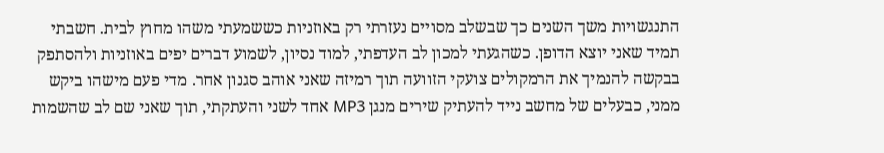התנגשויות משך השנים כך שבשלב מסויים נעזרתי רק באוזניות כששמעתי משהו מחוץ לבית. חשבתי תמיד שאני יוצא הדופן. כשהגעתי למכון לב העדפתי, למוד נסיון, לשמוע דברים יפים באוזניות ולהסתפק בבקשה להנמיך את הרמקולים צועקי הזוועה תוך רמיזה שאני אוהב סגנון אחר. מדי פעם מישהו ביקש ממני, כבעלים של מחשב נייד להעתיק שירים מנגן MP3 אחד לשני והעתקתי, תוך שאני שם לב שהשמות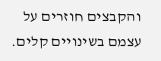והקבצים חוזרים על עצמם בשינויים קלים.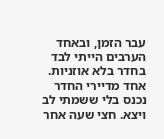עבר הזמן, ובאחד הערבים הייתי לבד בחדר בלא אוזניות. אחד מדיירי החדר נכנס בלי ששמתי לב ויצא. חצי שעה אחר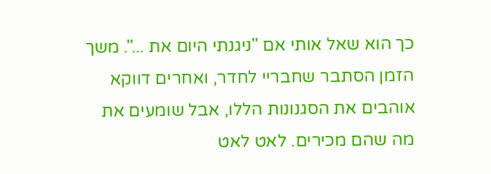כך הוא שאל אותי אם "ניגנתי היום את ...". משך הזמן הסתבר שחבריי לחדר, ואחרים דווקא אוהבים את הסגנונות הללו, אבל שומעים את מה שהם מכירים. לאט לאט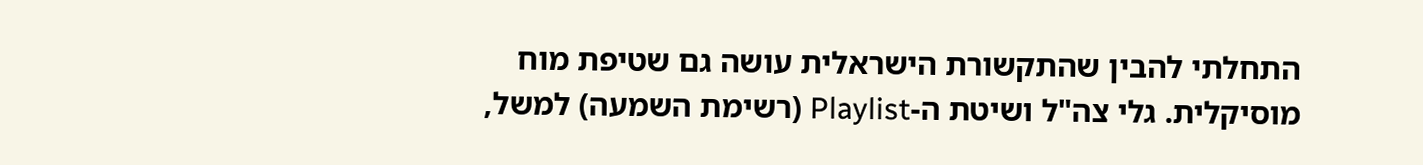התחלתי להבין שהתקשורת הישראלית עושה גם שטיפת מוח מוסיקלית. גלי צה"ל ושיטת ה-Playlist (רשימת השמעה) למשל,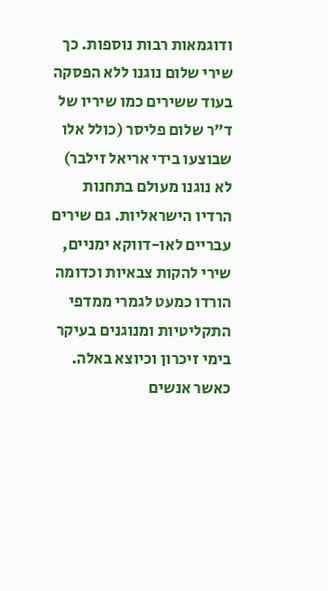ודוגמאות רבות נוספות. כך שירי שלום נוגנו ללא הפסקה בעוד ששירים כמו שיריו של ד"ר שלום פליסר (כולל אלו שבוצעו בידי אריאל זילבר) לא נוגנו מעולם בתחנות הרדיו הישראליות. גם שירים עבריים לאו-דווקא ימניים, שירי להקות צבאיות וכדומה הורדו כמעט לגמרי ממדפי התקליטיות ומנוגנים בעיקר בימי זיכרון וכיוצא באלה. כאשר אנשים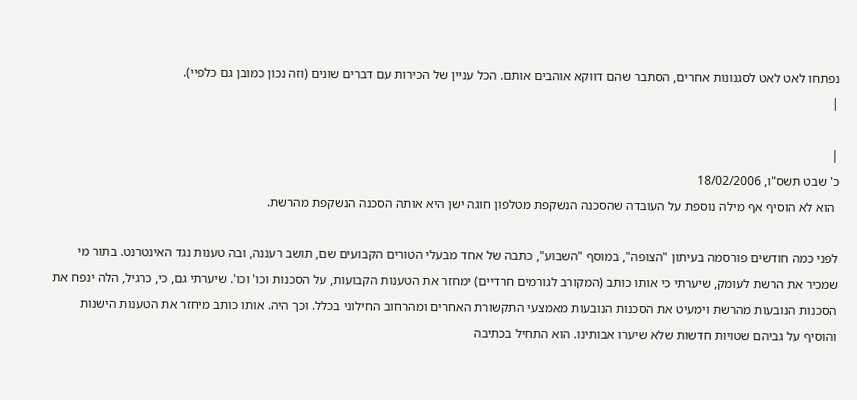נפתחו לאט לאט לסגנונות אחרים, הסתבר שהם דווקא אוהבים אותם. הכל עניין של הכירות עם דברים שונים (וזה נכון כמובן גם כלפיי).
|

|
כ' שבט תשס"ו, 18/02/2006
 הוא לא הוסיף אף מילה נוספת על העובדה שהסכנה הנשקפת מטלפון חוגה ישן היא אותה הסכנה הנשקפת מהרשת.

לפני כמה חודשים פורסמה בעיתון "הצופה", במוסף "השבוע", כתבה של אחד מבעלי הטורים הקבועים שם, תושב רעננה, ובה טענות נגד האינטרנט. בתור מי שמכיר את הרשת לעומק, שיערתי כי אותו כותב (המקורב לגורמים חרדיים) ימחזר את הטענות הקבועות, על הסכנות וכו' וכו'. שיערתי גם, כי, כרגיל, הלה ינפח את הסכנות הנובעות מהרשת וימעיט את הסכנות הנובעות מאמצעי התקשורת האחרים ומהרחוב החילוני בכלל. וכך היה. אותו כותב מיחזר את הטענות הישנות והוסיף על גביהם שטויות חדשות שלא שיערו אבותינו. הוא התחיל בכתיבה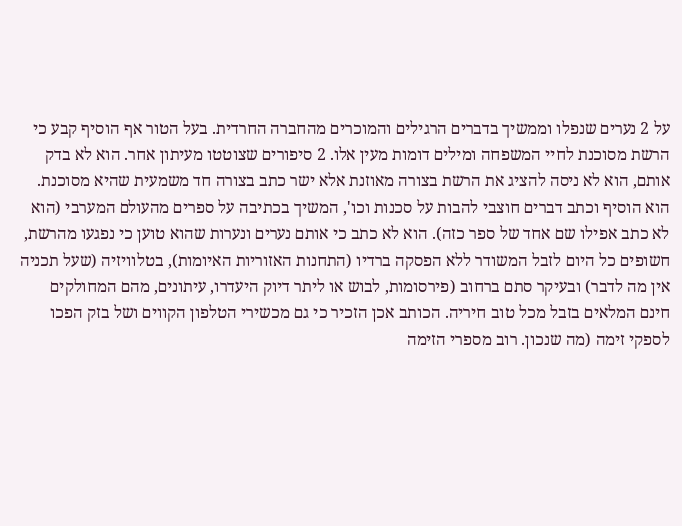על 2 נערים שנפלו וממשיך בדברים הרגילים והמוכרים מהחברה החרדית. בעל הטור אף הוסיף קבע כי הרשת מסוכנת לחיי המשפחה ומילים דומות מעין אלו. 2 סיפורים שצוטטו מעיתון אחר. הוא לא בדק אותם, הוא לא ניסה להציג את הרשת בצורה מאוזנת אלא ישר כתב בצורה חד משמעית שהיא מסוכנת. הוא הוסיף וכתב דברים חוצבי להבות על סכנות וכו', המשיך בכתיבה על ספרים מהעולם המערבי (הוא לא כתב אפילו שם אחד של ספר כזה). הוא לא כתב כי אותם נערים ונערות שהוא טוען כי נפגעו מהרשת, חשופים כל היום לזבל המשודר ללא הפסקה ברדיו (התחנות האזוריות האיומות), בטלוויזיה (שעל תכניה אין מה לדבר) ובעיקר סתם ברחוב (פירסומות, לבוש או ליתר דיוק היעדרו, עיתונים, מהם המחולקים חינם המלאים בזבל מכל טוב חיריה. הכותב אכן הזכיר כי גם מכשירי הטלפון הקווים ושל בזק הפכו לספקי זימה (מה שנכון. רוב מספרי הזימה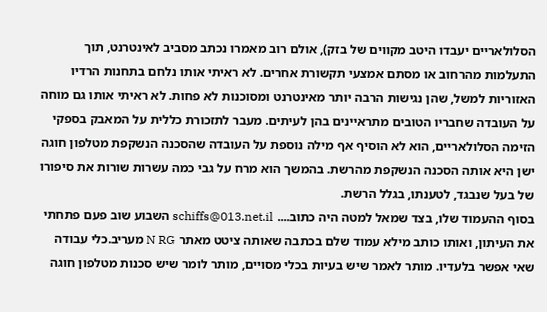הסלולאריים יעבדו היטב מקווים של בזק), אולם רוב מאמרו נכתב מסביב לאינטרנט, תוך התעלמות מהרחוב או מסתם אמצעי תקשורת אחרים. לא ראיתי אותו נלחם בתחנות הרדיו האזוריות למשל, שהן נגישות הרבה יותר מאינטרנט ומסוכנות לא פחות. לא ראיתי אותו גם מוחה על העובדה שחבריו הטובים מתראיינים בהן לעיתים. מעבר לתזכורת כללית על המאבק בספקי הזימה הסלולאריים, הוא לא הוסיף אף מילה נוספת על העובדה שהסכנה הנשקפת מטלפון חוגה ישן היא אותה הסכנה הנשקפת מהרשת. בהמשך הוא מרח על גבי כמה עשרות שורות את סיפורו של בעל שנבגד, לטענתו, בגלל הרשת.
בסוף ההעמוד שלו, בצד שמאל למטה היה כתוב.... schiffs@013.net.il השבוע שוב פעם פתחתי את העיתון, ואותו כותב מילא עמוד שלם בכתבה שאותה ציטט מאתר N RG מעריב.כלי עבודה שאי אפשר בלעדיו. מותר לאמר שיש בעיות בכלי מסויים, מותר לומר שיש סכנות מטלפון חוגה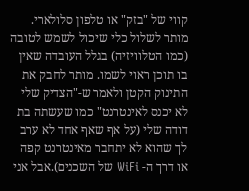קווי של "בזק" או טלפון סלולארי. מותר לשלול כלי שיכול לשמש לטובה (כמו הטלוויזיה) בגלל העובדה שאין בו תוכן ראוי לשמו. מותר לחבק את התינוק הקטן ולאמר ש-"הצדיק שלי לא יכנס לאינטרנט" כמו שעשתה בת דודה שלי (על אף שאף אחד לא ערב לך שהוא לא יתחבר מאינטרנט קפה או דרך ה- WiFi של השכנים).אבל אני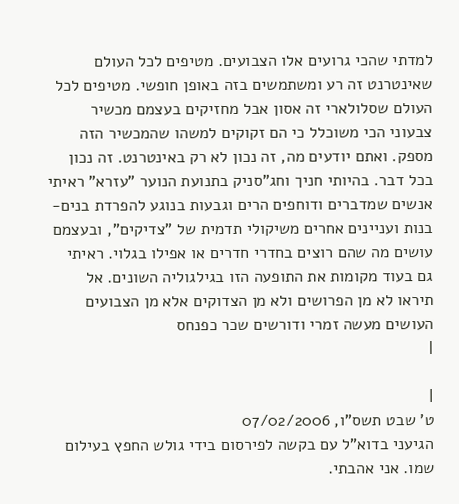למדתי שהכי גרועים אלו הצבועים. מטיפים לכל העולם שאינטרנט זה רע ומשתמשים בזה באופן חופשי. מטיפים לכל העולם שסלולארי זה אסון אבל מחזיקים בעצמם מכשיר צבעוני הכי משוכלל כי הם זקוקים למשהו שהמכשיר הזה מספק. ואתם יודעים מה, זה נכון לא רק באינטרנט. זה נכון בכל דבר. בהיותי חניך וחג"סניק בתנועת הנוער "עזרא" ראיתי אנשים שמדברים ודוחפים הרים וגבעות בנוגע להפרדת בנים-בנות ועניינים אחרים משיקולי תדמית של "צדיקים", ובעצמם עושים מה שהם רוצים בחדרי חדרים או אפילו בגלוי. ראיתי גם בעוד מקומות את התופעה הזו בגילגוליה השונים. אל תיראו לא מן הפרושים ולא מן הצדוקים אלא מן הצבועים העושים מעשה זמרי ודורשים שכר כפנחס
|

|
ט' שבט תשס"ו, 07/02/2006
הגיעני בדוא"ל עם בקשה לפירסום בידי גולש החפץ בעילום שמו. אני אהבתי.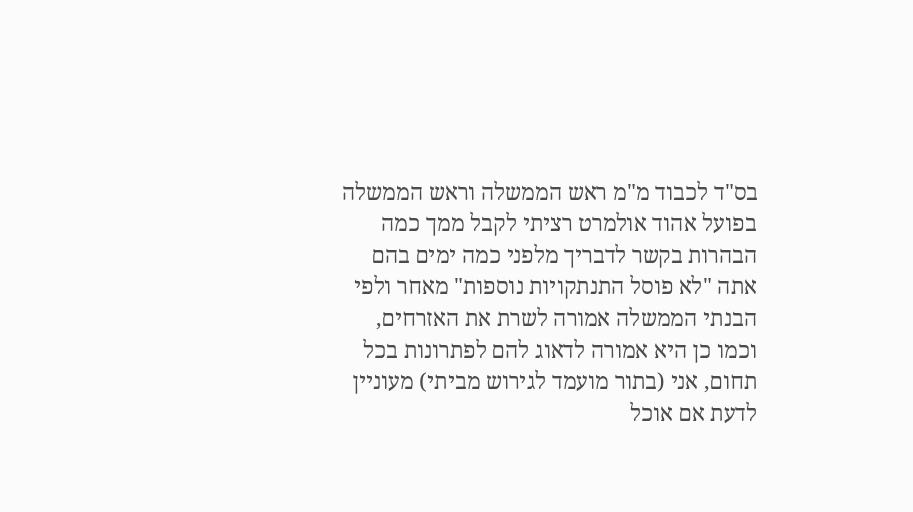בס"ד לכבוד מ"מ ראש הממשלה וראש הממשלה בפועל אהוד אולמרט רציתי לקבל ממך כמה הבהרות בקשר לדבריך מלפני כמה ימים בהם אתה "לא פוסל התנתקויות נוספות" מאחר ולפי הבנתי הממשלה אמורה לשרת את האזרחים, וכמו כן היא אמורה לדאוג להם לפתרונות בכל תחום, אני (בתור מועמד לגירוש מביתי) מעוניין לדעת אם אוכל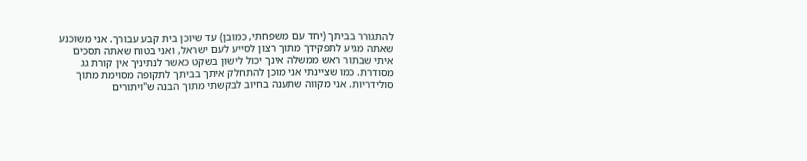להתגורר בביתך (יחד עם משפחתי, כמובן) עד שיוכן בית קבע עבורך. אני משוכנע שאתה מגיע לתפקידך מתוך רצון לסייע לעם ישראל, ואני בטוח שאתה תסכים איתי שבתור ראש ממשלה אינך יכול לישון בשקט כאשר לנתיניך אין קורת גג מסודרת. כמו שציינתי אני מוכן להתחלק איתך בביתך לתקופה מסוימת מתוך סולידריות. אני מקווה שתענה בחיוב לבקשתי מתוך הבנה ש"ויתורים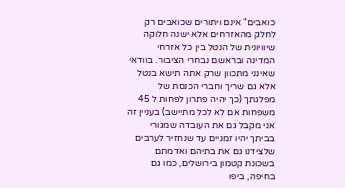כואבים" אינם ויתורים שכואבים רק לחלק מהאזרחים אלא ישנה חלוקה שיוויונית של הנטל בין כל אזרחי המדינה ובראשם נבחרי הציבור. בוודאי שאינני מתכוון שרק אתה תישא בנטל אלא גם שריך וחברי הכנסת של מפלגתך (כך יהיה פתרון לפחות ל 45 משפחות אם לא לכל מתיישב) בעניין זה אני מקבל גם את העובדה שמגורי בביתך יהיו זמניים עד שנחזיר לערבים שלצידנו גם את בתיהם ואדמתם בשכונת קטמון בירושלים, כמו גם בחיפה, ביפו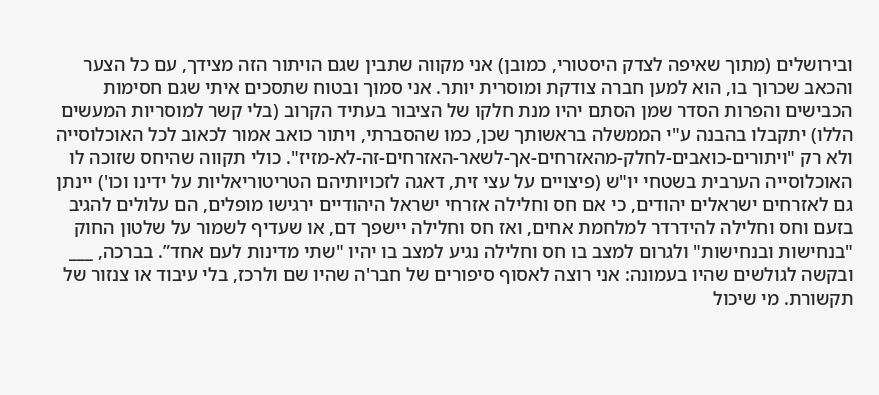ובירושלים (מתוך שאיפה לצדק היסטורי, כמובן) אני מקווה שתבין שגם הויתור הזה מצידך, עם כל הצער והכאב שכרוך בו, הוא למען חברה צודקת ומוסרית יותר. אני סמוך ובטוח שתסכים איתי שגם חסימות הכבישים והפרות הסדר שמן הסתם יהיו מנת חלקו של הציבור בעתיד הקרוב (בלי קשר למוסריות המעשים הללו) יתקבלו בהבנה ע"י הממשלה בראשותך שכן, כמו שהסברתי, ויתור כואב אמור לכאוב לכל האוכלוסייה ולא רק "ויתורים-כואבים-לחלק-מהאזרחים-אך-לשאר-האזרחים-זה-לא-מזיז". כולי תקווה שהיחס שזוכה לו האוכלוסייה הערבית בשטחי יו"ש (פיצויים על עצי זית, דאגה לזכויותיהם הטריטוריאליות על ידינו וכו') יינתן גם לאזרחים ישראלים יהודים, כי אם חס וחלילה אזרחי ישראל היהודיים ירגישו מופלים, הם עלולים להגיב בזעם וחס וחלילה להידרדר למלחמת אחים, ואז חס וחלילה יישפך דם, או שעדיף לשמור על שלטון החוק "בנחישות ובנחישות" ולגרום למצב בו חס וחלילה נגיע למצב בו יהיו "שתי מדינות לעם אחד”. בברכה, ___ ובקשה לגולשים שהיו בעמונה: אני רוצה לאסוף סיפורים של חבר'ה שהיו שם ולרכז, בלי עיבוד או צנזור של תקשורת. מי שיכול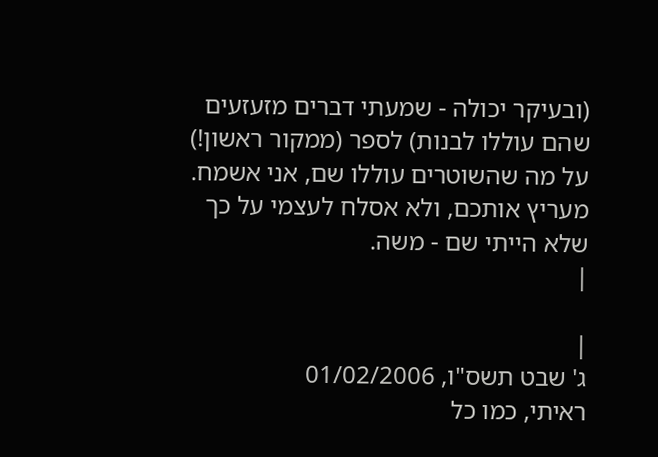(ובעיקר יכולה - שמעתי דברים מזעזעים שהם עוללו לבנות) לספר (ממקור ראשון!) על מה שהשוטרים עוללו שם, אני אשמח. מעריץ אותכם, ולא אסלח לעצמי על כך שלא הייתי שם - משה.
|

|
ג' שבט תשס"ו, 01/02/2006
ראיתי, כמו כל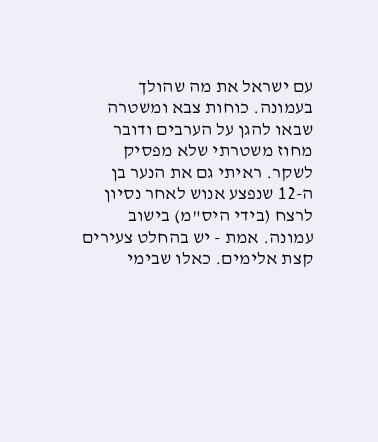עם ישראל את מה שהולך בעמונה. כוחות צבא ומשטרה שבאו להגן על הערבים ודובר מחוז משטרתי שלא מפסיק לשקר. ראיתי גם את הנער בן ה-12 שנפצע אנוש לאחר נסיון לרצח (בידי היס"מ) בישוב עמונה. אמת - יש בהחלט צעירים קצת אלימים. כאלו שבימי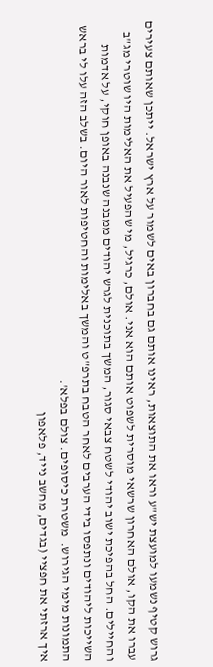גרוש קטיף נשמעו למועצת יש"ע וראו את התוצאות, ראינו אותם גם בחברון באים לשמור על ארץ ישראל. ייתכן שאותם צעירים עברו את הקו, אולם האחרון שרשאי מוסרית לשפוט אותם הוא אני. אולם, כרגיל, מי שהפעיל את האלימות היו שוטרי מג"ב והחיילים. החל בהפיכת ישוב יהודי לשטח צבאי סגור, המשך בתוכנית לגרש יהודים ממבנה שנבנה באופן חוקי, על אדמות השייכות ליהודים ונתפסו בידי הערבים לאחר הטבח בתרפ"ט והמשך באלימות והחטיפות לאור היום. בשלב הזה עלו לי בראש התמונות מימי הגירוש.  משטרת כיסופים. צולם בפלא'.
איך ארזתי את חפציי (בגדים, מחשב נייד, פלאפון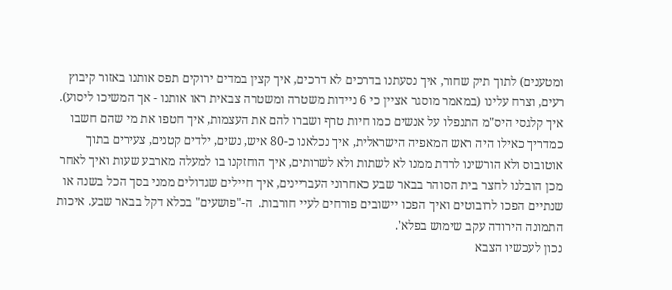ומטענים) לתוך תיק שחור, איך נסעתנו בדרכים לא דרכים, איך קצין במדים ירוקים תפס אותנו באזור קיבוץ רעים, וצרח עלינו (במאמר מוסגר אציין כי 6 ניידות משטרה ומשטרה צבאית ראו אותנו - אך המשיכו ליסוע). איך קלגסי היס"מ התנפלו על אנשים כמו חיות טרף ושברו להם את העצמות, איך חטפו את מי שהם חשבו כמדריך כאילו היה ראש המאפיה הישראלית, איך נכלאנו כ-80 איש, נשים, ילדים קטנים, צעירים בתוך אוטובוס ולא הורשינו לרדת ממנו לא לשתות ולא לשרותים, איך הוחזקנו בו למעלה מארבע שעות ואיך לאחר מכן הובלנו לחצר בית הסוהר בבאר שבע כאחרוני העבריינים, איך חיילים שגדולים ממני בסך הכל בשנה או שנתיים הפכו לרובוטים ואיך הפכו יישובים פורחים לעיי חורבות.  ה-"פושעים" בכלא דקל בבאר שבע. איכות התמונה הירודה עקב שימוש בפלא'.
נכון לעכשיו הצבא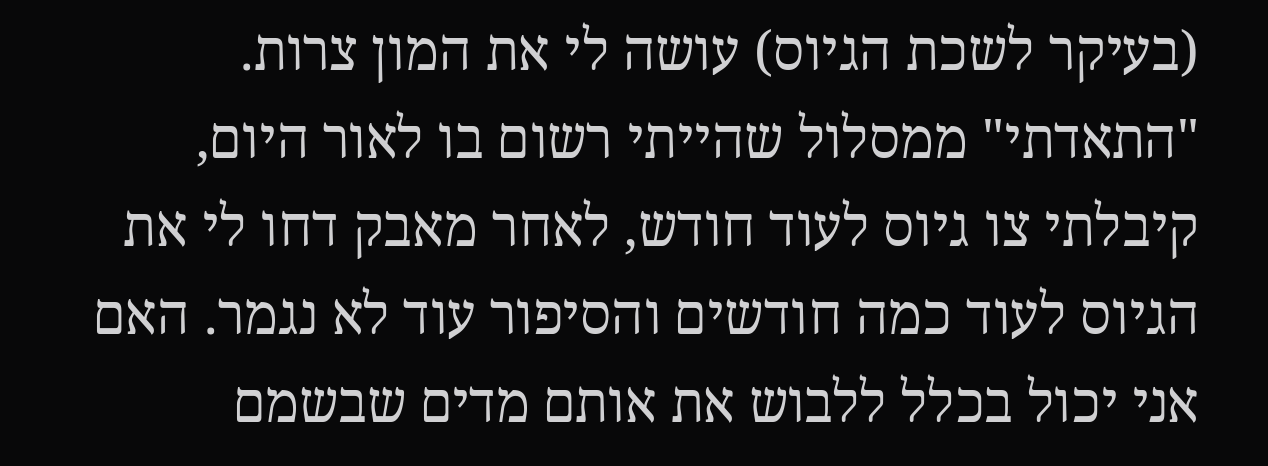(בעיקר לשכת הגיוס) עושה לי את המון צרות. "התאדתי" ממסלול שהייתי רשום בו לאור היום, קיבלתי צו גיוס לעוד חודש, לאחר מאבק דחו לי את הגיוס לעוד כמה חודשים והסיפור עוד לא נגמר. האם אני יכול בכלל ללבוש את אותם מדים שבשמם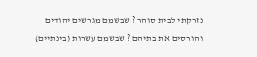נזרקתי לבית סוהר ? שבשמם מגרשים יהודים והורסים את בתיהם ? שבשמם עשרות (בינתיים)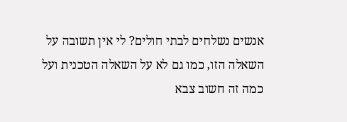אנשים נשלחים לבתי חולים? לי אין תשובה על השאלה הזו, כמו גם לא על השאלה הטכנית ועל כמה זה חשוב צבא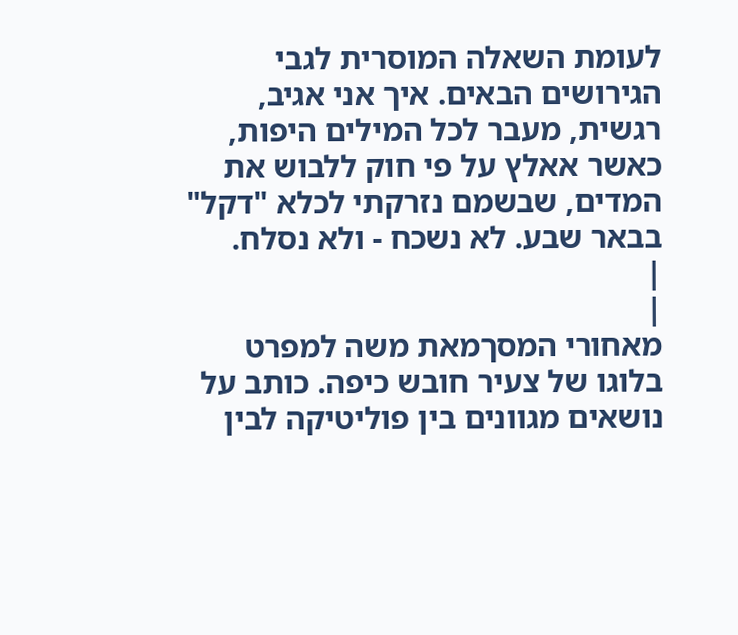לעומת השאלה המוסרית לגבי הגירושים הבאים. איך אני אגיב, רגשית, מעבר לכל המילים היפות, כאשר אאלץ על פי חוק ללבוש את המדים, שבשמם נזרקתי לכלא "דקל" בבאר שבע. לא נשכח - ולא נסלח.
|
|
מאחורי המסךמאת משה למפרט
בלוגו של צעיר חובש כיפה. כותב על נושאים מגוונים בין פוליטיקה לבין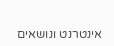אינטרנט ונושאים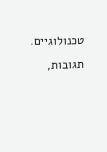טכנולוגיים.
תגובות,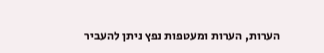הערות, הערות ומעטפות נפץ ניתן להעביר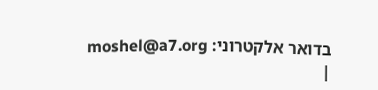בדואר אלקטרוני: moshel@a7.org
|